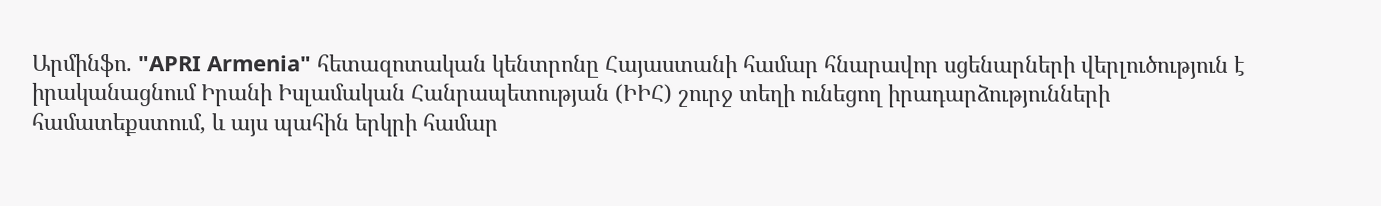Արմինֆո. "APRI Armenia" հետազոտական կենտրոնը Հայաստանի համար հնարավոր սցենարների վերլուծություն է իրականացնում Իրանի Իսլամական Հանրապետության (ԻԻՀ) շուրջ տեղի ունեցող իրադարձությունների համատեքստում, և այս պահին երկրի համար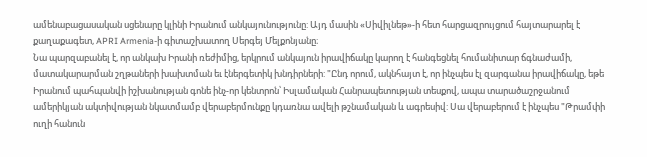ամենաբացասական սցենարը կլինի Իրանում անկայունությունը: Այդ մասին «Սիվիլնեթ»-ի հետ հարցազրույցում հայտարարել է քաղաքագետ, APRI Armenia-ի գիտաշխատող Սերգեյ Մելքոնյանը։
Նա պարզաբանել է, որ անկախ Իրանի ռեժիմից, երկրում անկայուն իրավիճակը կարող է հանգեցնել հումանիտար ճգնաժամի, մատակարարման շղթաների խախտման եւ էներգետիկ խնդիրների: "Ընդ որում, ակնհայտ է, որ ինչպես էլ զարգանա իրավիճակը, եթե Իրանում պահպանվի իշխանության գոնե ինչ-որ կենտրոն՝ Իսլամական Հանրապետության տեսքով, ապա տարածաշրջանում ամերիկյան ակտիվության նկատմամբ վերաբերմունքը կդառնա ավելի թշնամական և ագրեսիվ: Սա վերաբերում է ինչպես "Թրամփի ուղի հանուն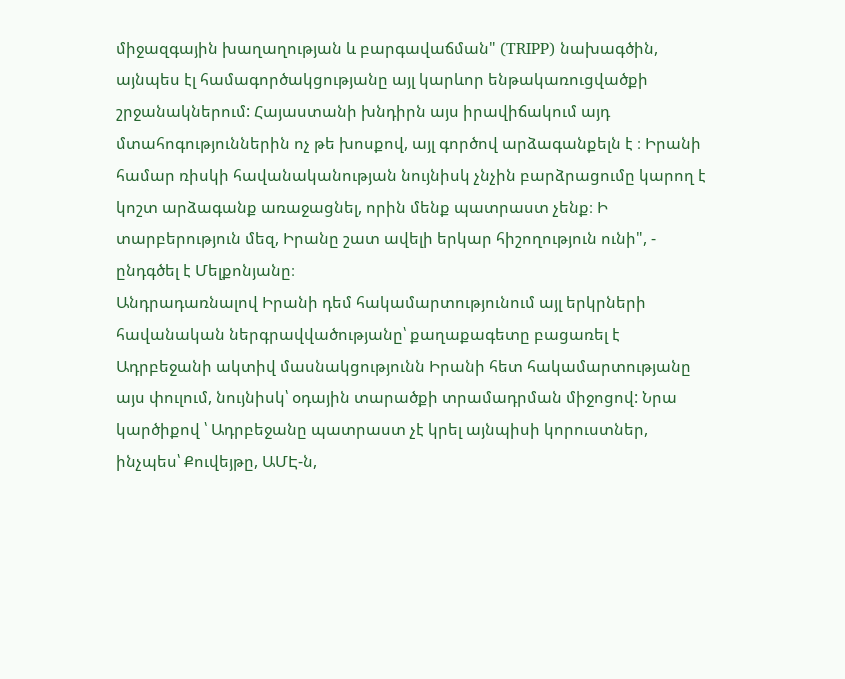միջազգային խաղաղության և բարգավաճման" (TRIPP) նախագծին, այնպես էլ համագործակցությանը այլ կարևոր ենթակառուցվածքի շրջանակներում: Հայաստանի խնդիրն այս իրավիճակում այդ մտահոգություններին ոչ թե խոսքով, այլ գործով արձագանքելն է ։ Իրանի համար ռիսկի հավանականության նույնիսկ չնչին բարձրացումը կարող է կոշտ արձագանք առաջացնել, որին մենք պատրաստ չենք։ Ի տարբերություն մեզ, Իրանը շատ ավելի երկար հիշողություն ունի", - ընդգծել է Մելքոնյանը։
Անդրադառնալով Իրանի դեմ հակամարտությունում այլ երկրների հավանական ներգրավվածությանը՝ քաղաքագետը բացառել է Ադրբեջանի ակտիվ մասնակցությունն Իրանի հետ հակամարտությանը այս փուլում, նույնիսկ՝ օդային տարածքի տրամադրման միջոցով: Նրա կարծիքով ՝ Ադրբեջանը պատրաստ չէ կրել այնպիսի կորուստներ, ինչպես՝ Քուվեյթը, ԱՄԷ-ն,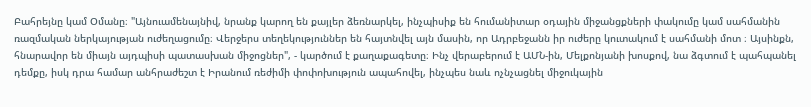Բահրեյնը կամ Օմանը։ "Այնուամենայնիվ, նրանք կարող են քայլեր ձեռնարկել, ինչպիսիք են հումանիտար օդային միջանցքների փակումը կամ սահմանին ռազմական ներկայության ուժեղացումը։ Վերջերս տեղեկություններ են հայտնվել այն մասին, որ Ադրբեջանն իր ուժերը կուտակում է սահմանի մոտ ։ Այսինքն, հնարավոր են միայն այդպիսի պատասխան միջոցներ", - կարծում է քաղաքագետը։ Ինչ վերաբերում է ԱՄՆ-ին, Մելքոնյանի խոսքով, նա ձգտում է պահպանել դեմքը, իսկ դրա համար անհրաժեշտ է Իրանում ռեժիմի փոփոխություն ապահովել, ինչպես նաև ոչնչացնել միջուկային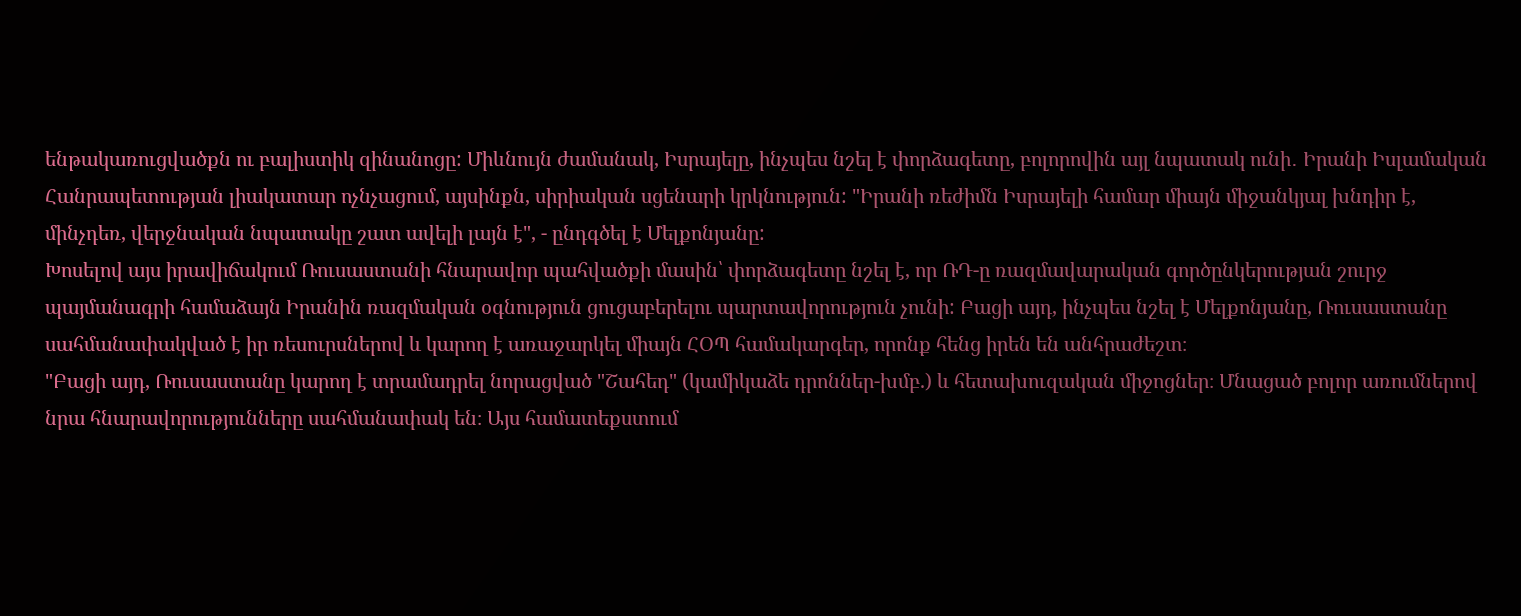ենթակառուցվածքն ու բալիստիկ զինանոցը: Միևնույն ժամանակ, Իսրայելը, ինչպես նշել է փորձագետը, բոլորովին այլ նպատակ ունի․ Իրանի Իսլամական Հանրապետության լիակատար ոչնչացում, այսինքն, սիրիական սցենարի կրկնություն: "Իրանի ռեժիմն Իսրայելի համար միայն միջանկյալ խնդիր է, մինչդեռ, վերջնական նպատակը շատ ավելի լայն է", - ընդգծել է Մելքոնյանը:
Խոսելով այս իրավիճակում Ռուսաստանի հնարավոր պահվածքի մասին՝ փորձագետը նշել է, որ ՌԴ-ը ռազմավարական գործընկերության շուրջ պայմանագրի համաձայն Իրանին ռազմական օգնություն ցուցաբերելու պարտավորություն չունի: Բացի այդ, ինչպես նշել է Մելքոնյանը, Ռուսաստանը սահմանափակված է իր ռեսուրսներով և կարող է առաջարկել միայն ՀՕՊ համակարգեր, որոնք հենց իրեն են անհրաժեշտ։
"Բացի այդ, Ռուսաստանը կարող է տրամադրել նորացված "Շահեդ" (կամիկաձե դրոններ-խմբ.) և հետախուզական միջոցներ։ Մնացած բոլոր առումներով նրա հնարավորությունները սահմանափակ են։ Այս համատեքստում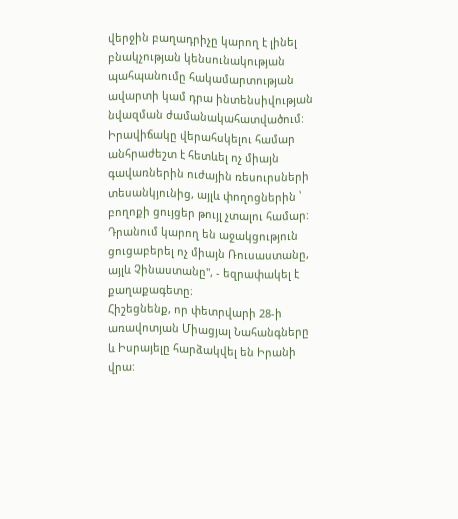վերջին բաղադրիչը կարող է լինել բնակչության կենսունակության պահպանումը հակամարտության ավարտի կամ դրա ինտենսիվության նվազման ժամանակահատվածում: Իրավիճակը վերահսկելու համար անհրաժեշտ է հետևել ոչ միայն գավառներին ուժային ռեսուրսների տեսանկյունից, այլև փողոցներին ՝ բողոքի ցույցեր թույլ չտալու համար: Դրանում կարող են աջակցություն ցուցաբերել ոչ միայն Ռուսաստանը, այլև Չինաստանը", - եզրափակել է քաղաքագետը։
Հիշեցնենք, որ փետրվարի 28-ի առավոտյան Միացյալ Նահանգները և Իսրայելը հարձակվել են Իրանի վրա: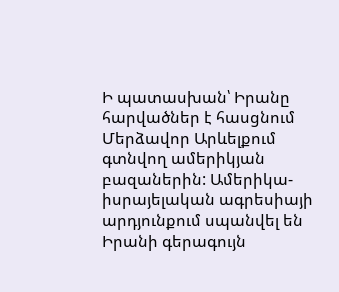Ի պատասխան՝ Իրանը հարվածներ է հասցնում Մերձավոր Արևելքում գտնվող ամերիկյան բազաներին: Ամերիկա-իսրայելական ագրեսիայի արդյունքում սպանվել են Իրանի գերագույն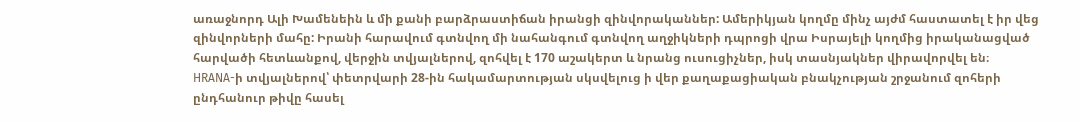առաջնորդ Ալի Խամենեին և մի քանի բարձրաստիճան իրանցի զինվորականներ: Ամերիկյան կողմը մինչ այժմ հաստատել է իր վեց զինվորների մահը: Իրանի հարավում գտնվող մի նահանգում գտնվող աղջիկների դպրոցի վրա Իսրայելի կողմից իրականացված հարվածի հետևանքով, վերջին տվյալներով, զոհվել է 170 աշակերտ և նրանց ուսուցիչներ, իսկ տասնյակներ վիրավորվել են։
HRANA-ի տվյալներով՝ փետրվարի 28-ին հակամարտության սկսվելուց ի վեր քաղաքացիական բնակչության շրջանում զոհերի ընդհանուր թիվը հասել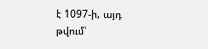է 1097-ի, այդ թվում՝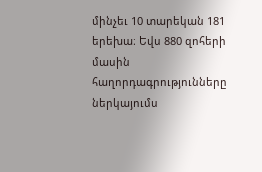մինչեւ 10 տարեկան 181 երեխա։ Եվս 880 զոհերի մասին հաղորդագրությունները ներկայումս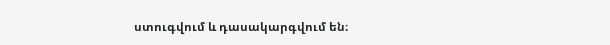ստուգվում և դասակարգվում են։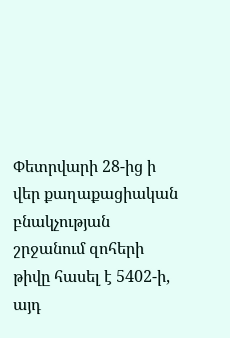Փետրվարի 28-ից ի վեր քաղաքացիական բնակչության շրջանում զոհերի թիվը հասել է 5402-ի, այդ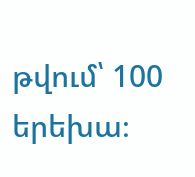թվում՝ 100 երեխա։